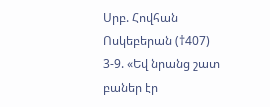Սրբ. Հովհան Ոսկեբերան (†407)
3-9. «Եվ նրանց շատ բաներ էր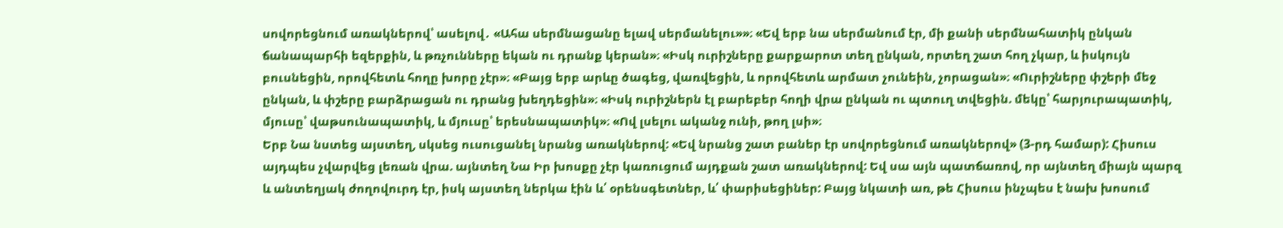սովորեցնում առակներով՝ ասելով․ «Ահա սերմնացանը ելավ սերմանելու»»։ «Եվ երբ նա սերմանում էր, մի քանի սերմնահատիկ ընկան ճանապարհի եզերքին, և թռչունները եկան ու դրանք կերան»։ «Իսկ ուրիշները քարքարոտ տեղ ընկան, որտեղ շատ հող չկար, և իսկույն բուսնեցին, որովհետև հողը խորը չէր»։ «Բայց երբ արևը ծագեց, վառվեցին, և որովհետև արմատ չունեին, չորացան»։ «Ուրիշները փշերի մեջ ընկան, և փշերը բարձրացան ու դրանց խեղդեցին»։ «Իսկ ուրիշներն էլ բարեբեր հողի վրա ընկան ու պտուղ տվեցին. մեկը՝ հարյուրապատիկ, մյուսը՝ վաթսունապատիկ, և մյուսը՝ երեսնապատիկ»։ «Ով լսելու ականջ ունի, թող լսի»։
Երբ Նա նստեց այստեղ, սկսեց ուսուցանել նրանց առակներով: «Եվ նրանց շատ բաներ էր սովորեցնում առակներով» (3-րդ համար): Հիսուս այդպես չվարվեց լեռան վրա. այնտեղ Նա Իր խոսքը չէր կառուցում այդքան շատ առակներով: Եվ սա այն պատճառով, որ այնտեղ միայն պարզ և անտեղյակ ժողովուրդ էր, իսկ այստեղ ներկա էին և՛ օրենսգետներ, և՛ փարիսեցիներ: Բայց նկատի առ, թե Հիսուս ինչպես է նախ խոսում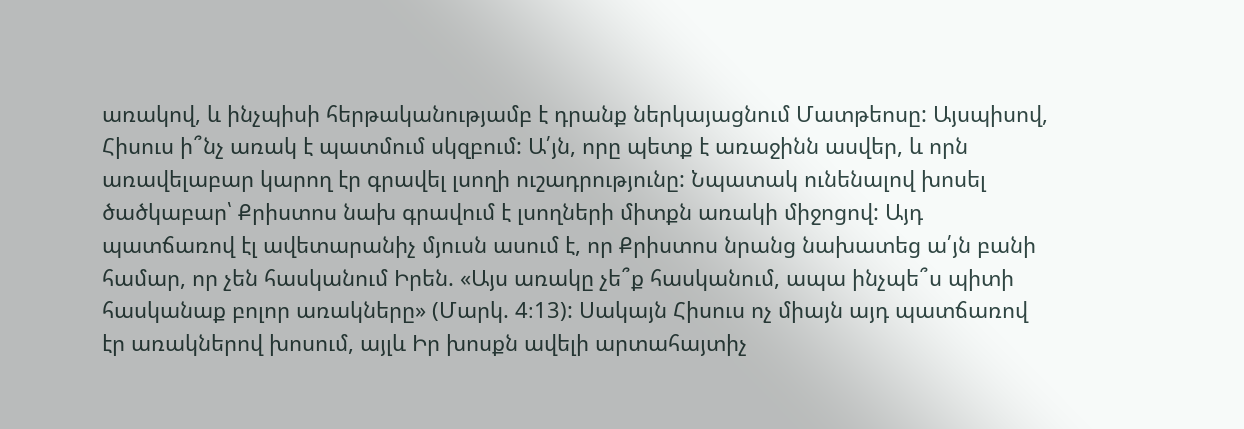առակով, և ինչպիսի հերթականությամբ է դրանք ներկայացնում Մատթեոսը: Այսպիսով, Հիսուս ի՞նչ առակ է պատմում սկզբում: Ա՛յն, որը պետք է առաջինն ասվեր, և որն առավելաբար կարող էր գրավել լսողի ուշադրությունը: Նպատակ ունենալով խոսել ծածկաբար՝ Քրիստոս նախ գրավում է լսողների միտքն առակի միջոցով: Այդ պատճառով էլ ավետարանիչ մյուսն ասում է, որ Քրիստոս նրանց նախատեց ա՛յն բանի համար, որ չեն հասկանում Իրեն. «Այս առակը չե՞ք հասկանում, ապա ինչպե՞ս պիտի հասկանաք բոլոր առակները» (Մարկ. 4։13): Սակայն Հիսուս ոչ միայն այդ պատճառով էր առակներով խոսում, այլև Իր խոսքն ավելի արտահայտիչ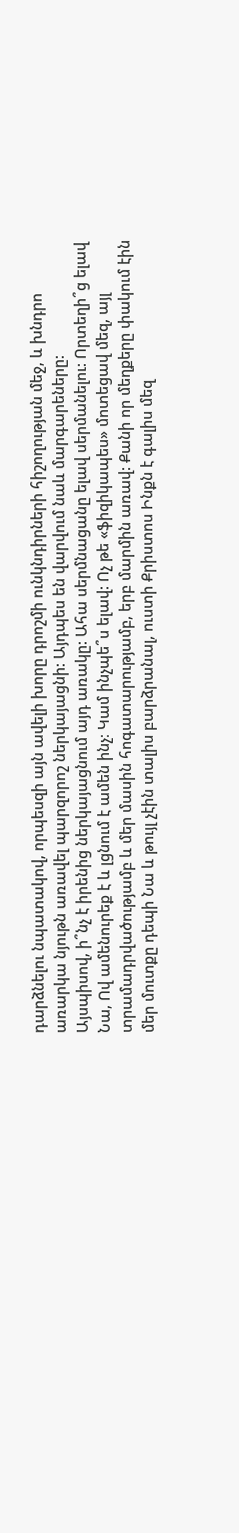դարձնելու նպատակով, որպեսզի այն ավելի խորը դրոշմի ունկնդիրների հիշողության մեջ, և խնդրո առարկա նյութն առավել պարզորոշ ներկայացնի: Այդպես են վարվում նաև մարգարեները:
Այսպիսով, ի՞նչ է իրենից ներկայացնում այդ առակը: Ահա սերմնացանը ելավ սերմանելու: Որտեղի՞ց ելավ Նա, Ով ամենուրեք է և լցնում է ամեն ինչ։ Կամ ինչպե՞ս ելավ: Ոչ թե «ֆիզիկապես» մոտեցավ մեզ, այլ տրամադրվածությամբ և մեր մասին հոգատարությամբ, երբ մարմին առավ: Քանի որ մեղքերը փակում էին մեր մուտքը դեպի Նա և թույլ չէին տալիս բարձրանալ, ուստի Քրիստոս Ինքն է գալիս մեզ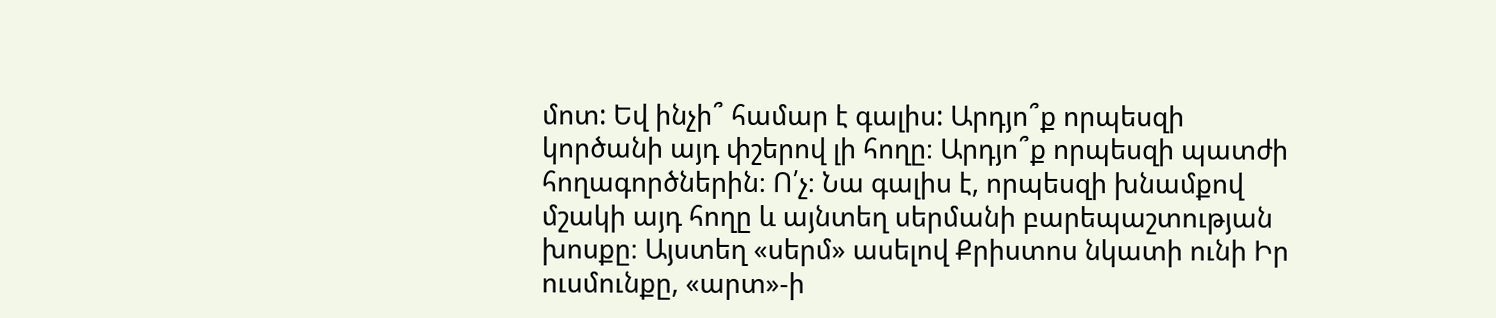մոտ: Եվ ինչի՞ համար է գալիս: Արդյո՞ք որպեսզի կործանի այդ փշերով լի հողը։ Արդյո՞ք որպեսզի պատժի հողագործներին։ Ո՛չ։ Նա գալիս է, որպեսզի խնամքով մշակի այդ հողը և այնտեղ սերմանի բարեպաշտության խոսքը։ Այստեղ «սերմ» ասելով Քրիստոս նկատի ունի Իր ուսմունքը, «արտ»-ի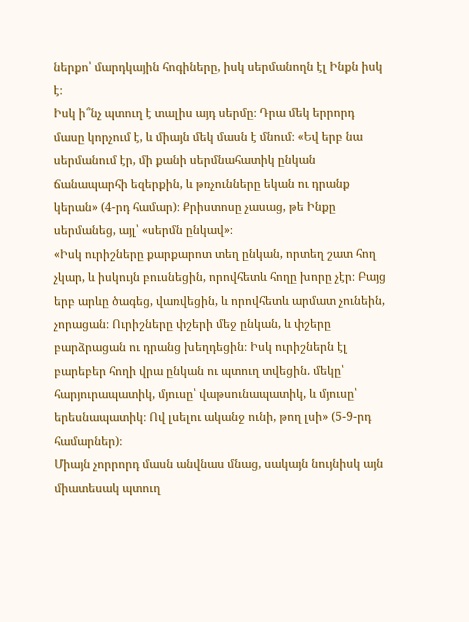ներքո՝ մարդկային հոգիները, իսկ սերմանողն էլ Ինքն իսկ է։
Իսկ ի՞նչ պտուղ է տալիս այդ սերմը։ Դրա մեկ երրորդ մասը կորչում է, և միայն մեկ մասն է մնում։ «Եվ երբ նա սերմանում էր, մի քանի սերմնահատիկ ընկան ճանապարհի եզերքին, և թռչունները եկան ու դրանք կերան» (4-րդ համար)։ Քրիստոսը չասաց, թե Ինքը սերմանեց, այլ՝ «սերմն ընկավ»։
«Իսկ ուրիշները քարքարոտ տեղ ընկան, որտեղ շատ հող չկար, և իսկույն բուսնեցին, որովհետև հողը խորը չէր։ Բայց երբ արևը ծագեց, վառվեցին, և որովհետև արմատ չունեին, չորացան։ Ուրիշները փշերի մեջ ընկան, և փշերը բարձրացան ու դրանց խեղդեցին։ Իսկ ուրիշներն էլ բարեբեր հողի վրա ընկան ու պտուղ տվեցին. մեկը՝ հարյուրապատիկ, մյուսը՝ վաթսունապատիկ, և մյուսը՝ երեսնապատիկ։ Ով լսելու ականջ ունի, թող լսի» (5-9-րդ համարներ)։
Միայն չորրորդ մասն անվնաս մնաց, սակայն նույնիսկ այն միատեսակ պտուղ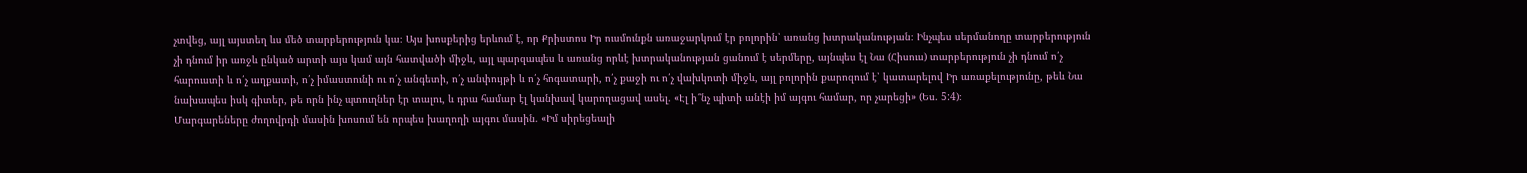չտվեց, այլ այստեղ ևս մեծ տարբերություն կա։ Այս խոսքերից երևում է, որ Քրիստոս Իր ուսմունքն առաջարկում էր բոլորին՝ առանց խտրականության։ Ինչպես սերմանողը տարբերություն չի դնում իր առջև ընկած արտի այս կամ այն հատվածի միջև, այլ պարզապես և առանց որևէ խտրականության ցանում է սերմերը, այնպես էլ Նա (Հիսուս) տարբերություն չի դնում ո՛չ հարուստի և ո՛չ աղքատի, ո՛չ իմաստունի ու ո՛չ անգետի, ո՛չ անփույթի և ո՛չ հոգատարի, ո՛չ քաջի ու ո՛չ վախկոտի միջև, այլ բոլորին քարոզում է՝ կատարելով Իր առաքելությունը, թեև Նա նախապես իսկ գիտեր, թե որն ինչ պտուղներ էր տալու, և դրա համար էլ կանխավ կարողացավ ասել. «Էլ ի՞նչ պիտի անէի իմ այգու համար, որ չարեցի» (Ես. 5:4)։
Մարգարեները ժողովրդի մասին խոսում են որպես խաղողի այգու մասին. «Իմ սիրեցեալի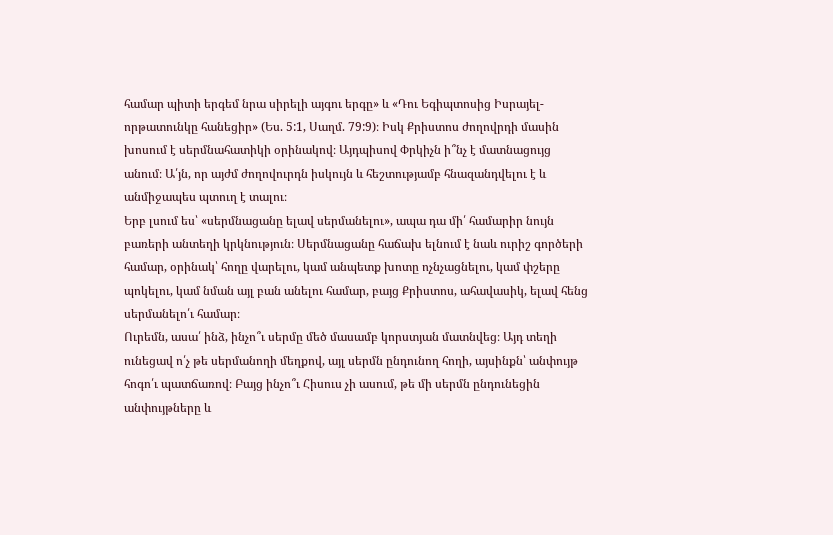համար պիտի երգեմ նրա սիրելի այգու երգը» և «Դու Եգիպտոսից Իսրայել-որթատունկը հանեցիր» (Ես. 5:1, Սաղմ. 79:9)։ Իսկ Քրիստոս ժողովրդի մասին խոսում է սերմնահատիկի օրինակով։ Այդպիսով Փրկիչն ի՞նչ է մատնացույց անում։ Ա՛յն, որ այժմ ժողովուրդն իսկույն և հեշտությամբ հնազանդվելու է և անմիջապես պտուղ է տալու։
Երբ լսում ես՝ «սերմնացանը ելավ սերմանելու», ապա դա մի՛ համարիր նույն բառերի անտեղի կրկնություն։ Սերմնացանը հաճախ ելնում է նաև ուրիշ գործերի համար, օրինակ՝ հողը վարելու, կամ անպետք խոտը ոչնչացնելու, կամ փշերը պոկելու, կամ նման այլ բան անելու համար, բայց Քրիստոս, ահավասիկ, ելավ հենց սերմանելո՛ւ համար։
Ուրեմն, ասա՛ ինձ, ինչո՞ւ սերմը մեծ մասամբ կորստյան մատնվեց։ Այդ տեղի ունեցավ ո՛չ թե սերմանողի մեղքով, այլ սերմն ընդունող հողի, այսինքն՝ անփույթ հոգո՛ւ պատճառով։ Բայց ինչո՞ւ Հիսուս չի ասում, թե մի սերմն ընդունեցին անփույթները և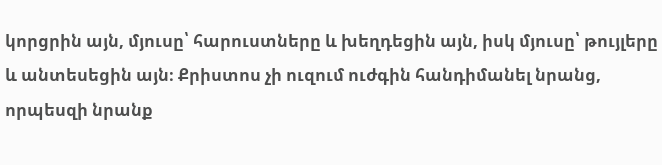կորցրին այն, մյուսը՝ հարուստները և խեղդեցին այն, իսկ մյուսը՝ թույլերը և անտեսեցին այն։ Քրիստոս չի ուզում ուժգին հանդիմանել նրանց, որպեսզի նրանք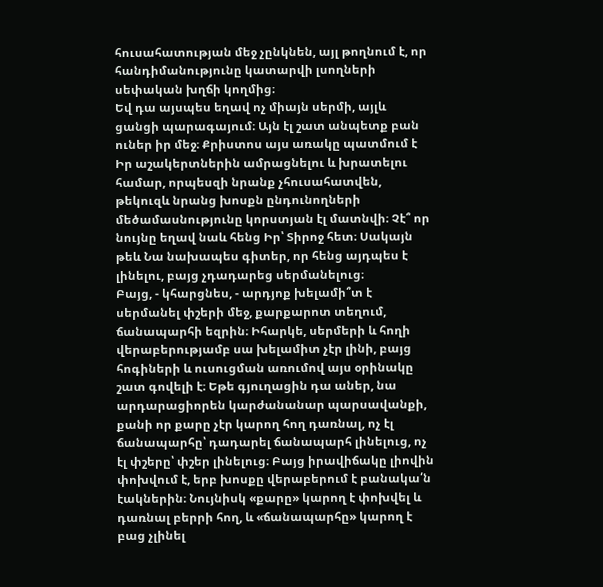հուսահատության մեջ չընկնեն, այլ թողնում է, որ հանդիմանությունը կատարվի լսողների սեփական խղճի կողմից։
Եվ դա այսպես եղավ ոչ միայն սերմի, այլև ցանցի պարագայում։ Այն էլ շատ անպետք բան ուներ իր մեջ։ Քրիստոս այս առակը պատմում է Իր աշակերտներին ամրացնելու և խրատելու համար, որպեսզի նրանք չհուսահատվեն, թեկուզև նրանց խոսքն ընդունողների մեծամասնությունը կորստյան էլ մատնվի։ Չէ՞ որ նույնը եղավ նաև հենց Իր՝ Տիրոջ հետ։ Սակայն թեև Նա նախապես գիտեր, որ հենց այդպես է լինելու, բայց չդադարեց սերմանելուց։
Բայց, - կհարցնես, - արդյոք խելամի՞տ է սերմանել փշերի մեջ, քարքարոտ տեղում, ճանապարհի եզրին։ Իհարկե, սերմերի և հողի վերաբերությամբ սա խելամիտ չէր լինի, բայց հոգիների և ուսուցման առումով այս օրինակը շատ գովելի է։ Եթե գյուղացին դա աներ, նա արդարացիորեն կարժանանար պարսավանքի, քանի որ քարը չէր կարող հող դառնալ, ոչ էլ ճանապարհը՝ դադարել ճանապարհ լինելուց, ոչ էլ փշերը՝ փշեր լինելուց։ Բայց իրավիճակը լիովին փոխվում է, երբ խոսքը վերաբերում է բանակա՛ն էակներին։ Նույնիսկ «քարը» կարող է փոխվել և դառնալ բերրի հող, և «ճանապարհը» կարող է բաց չլինել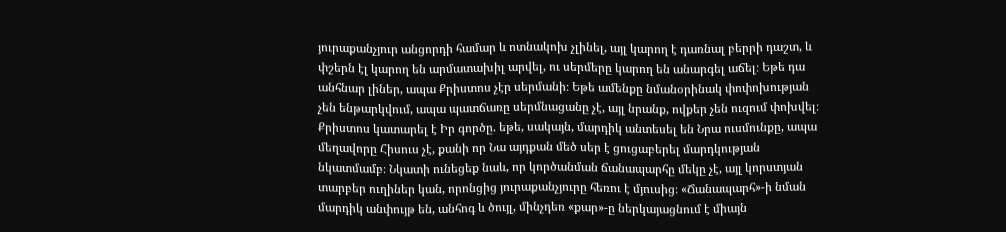յուրաքանչյուր անցորդի համար և ոտնակոխ չլինել, այլ կարող է դառնալ բերրի դաշտ, և փշերն էլ կարող են արմատախիլ արվել, ու սերմերը կարող են անարգել աճել։ Եթե դա անհնար լիներ, ապա Քրիստոս չէր սերմանի։ Եթե ամենքը նմանօրինակ փոփոխության չեն ենթարկվում, ապա պատճառը սերմնացանը չէ, այլ նրանք, ովքեր չեն ուզում փոխվել։ Քրիստոս կատարել է Իր գործը. եթե, սակայն, մարդիկ անտեսել են Նրա ուսմունքը, ապա մեղավորը Հիսուս չէ, քանի որ Նա այդքան մեծ սեր է ցուցաբերել մարդկության նկատմամբ։ Նկատի ունեցեք նաև, որ կործանման ճանապարհը մեկը չէ, այլ կորստյան տարբեր ուղիներ կան, որոնցից յուրաքանչյուրը հեռու է մյուսից։ «Ճանապարհ»-ի նման մարդիկ անփույթ են, անհոգ և ծույլ, մինչդեռ «քար»-ը ներկայացնում է միայն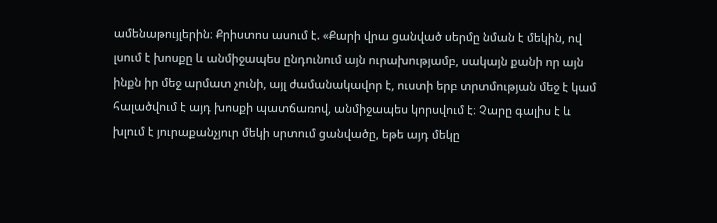ամենաթույլերին։ Քրիստոս ասում է. «Քարի վրա ցանված սերմը նման է մեկին, ով լսում է խոսքը և անմիջապես ընդունում այն ուրախությամբ, սակայն քանի որ այն ինքն իր մեջ արմատ չունի, այլ ժամանակավոր է, ուստի երբ տրտմության մեջ է կամ հալածվում է այդ խոսքի պատճառով, անմիջապես կորսվում է։ Չարը գալիս է և խլում է յուրաքանչյուր մեկի սրտում ցանվածը, եթե այդ մեկը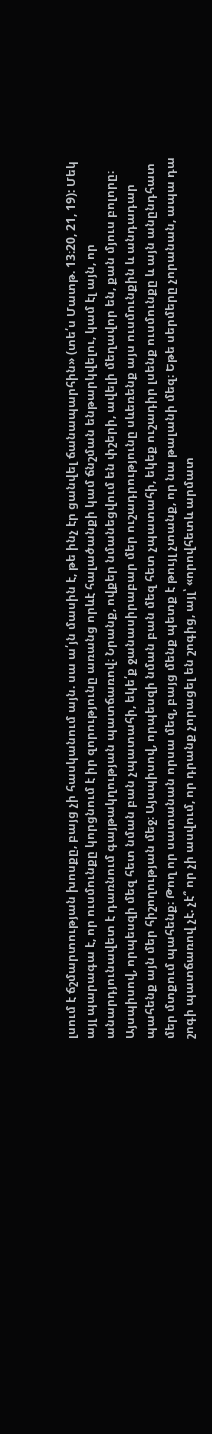լսում է ճշմարտության խոսքը, բայց չի հասկանում այն. սա ա՛յն մասին է, թե ինչ էր ցանվել ճանապարհին» (տե՛ս Մատթ. 13։20, 21, 19): Մեկ այլ պարագա է, որ ուսմունքը կորցնում է իր զորությունը առանց որևէ հալածանքի կամ ճնշման ենթարկվելու, կամ էլ այն, որ անարդյունավետ է դառնում գայթակղության պատճառով։ Նրանք, ովքեր նմանեցվում են փշերի, ավելի մեղավոր են, քան մյուս բոլորը։
Այսպիսով, որպեսզի մեզ հետ նման բան չպատահի, եկե՛ք ջանասիրաբար մեր ուշադրությունը սևեռենք այս ուսմունքին և անդադար պահենք այն մեր հիշողության մեջ։ Այսպիսով, որպեսզի նման բան մեզ հետ չպատահի, եկեք ուշադիր լսենք ուսմունքը և այն անընդհատ մեր մտքում պահենք։ Թող որ սատանան որսա մեզ, բայց մենք պետք է թույլ չտանք, որ նա թալանի մեզ։ Եթե սերմերը չորանան, ապա դա շոգի պատճառով չէ. չէ՞ որ չի ասվում, որ դրանք չորացել են շոգից, այլ՝ «որովհետև արմատ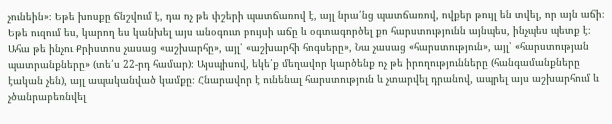չունեին»։ Եթե խոսքը ճնշվում է, դա ոչ թե փշերի պատճառով է, այլ նրա՛նց պատճառով, ովքեր թույլ են տվել, որ այն աճի։ Եթե ուզում ես, կարող ես կանխել այս անօգուտ բույսի աճը և օգտագործել քո հարստությունն այնպես, ինչպես պետք է։ Ահա թե ինչու Քրիստոս չասաց «աշխարհը», այլ՝ «աշխարհի հոգսերը», Նա չասաց «հարստություն», այլ՝ «հարստության պատրանքները» (տե՛ս 22-րդ համար)։ Այսպիսով, եկե՛ք մեղավոր կարծենք ոչ թե իրողությունները (հանգամանքները էական չեն), այլ ապականված կամքը։ Հնարավոր է ունենալ հարստություն և չտարվել դրանով, ապրել այս աշխարհում և չծանրաբեռնվել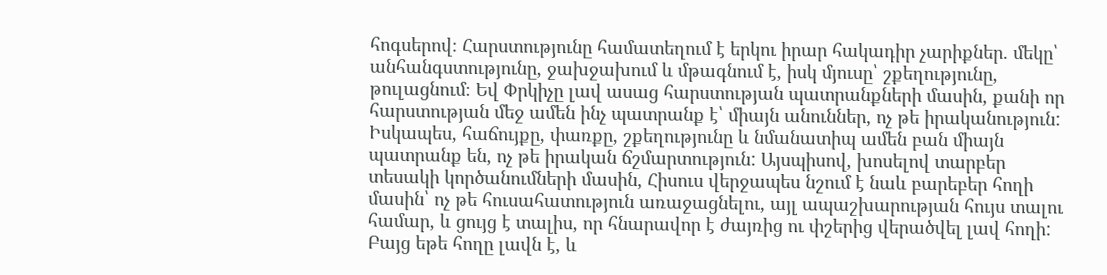հոգսերով։ Հարստությունը համատեղում է երկու իրար հակադիր չարիքներ. մեկը՝ անհանգստությունը, ջախջախում և մթագնում է, իսկ մյուսը՝ շքեղությունը, թուլացնում։ Եվ Փրկիչը լավ ասաց հարստության պատրանքների մասին, քանի որ հարստության մեջ ամեն ինչ պատրանք է՝ միայն անուններ, ոչ թե իրականություն: Իսկապես, հաճույքը, փառքը, շքեղությունը և նմանատիպ ամեն բան միայն պատրանք են, ոչ թե իրական ճշմարտություն: Այսպիսով, խոսելով տարբեր տեսակի կործանումների մասին, Հիսուս վերջապես նշում է նաև բարեբեր հողի մասին՝ ոչ թե հուսահատություն առաջացնելու, այլ ապաշխարության հույս տալու համար, և ցույց է տալիս, որ հնարավոր է ժայռից ու փշերից վերածվել լավ հողի: Բայց եթե հողը լավն է, և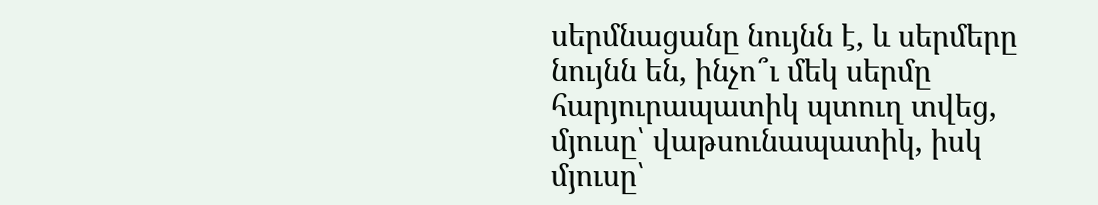սերմնացանը նույնն է, և սերմերը նույնն են, ինչո՞ւ մեկ սերմը հարյուրապատիկ պտուղ տվեց, մյուսը՝ վաթսունապատիկ, իսկ մյուսը՝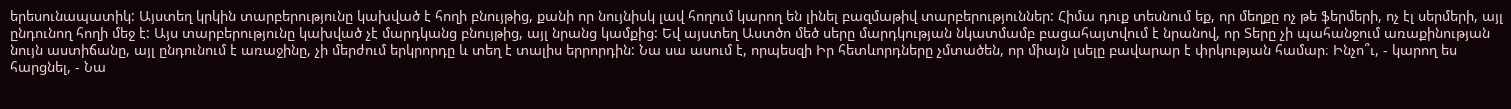երեսունապատիկ: Այստեղ կրկին տարբերությունը կախված է հողի բնույթից, քանի որ նույնիսկ լավ հողում կարող են լինել բազմաթիվ տարբերություններ: Հիմա դուք տեսնում եք, որ մեղքը ոչ թե ֆերմերի, ոչ էլ սերմերի, այլ ընդունող հողի մեջ է: Այս տարբերությունը կախված չէ մարդկանց բնույթից, այլ նրանց կամքից: Եվ այստեղ Աստծո մեծ սերը մարդկության նկատմամբ բացահայտվում է նրանով, որ Տերը չի պահանջում առաքինության նույն աստիճանը, այլ ընդունում է առաջինը, չի մերժում երկրորդը և տեղ է տալիս երրորդին: Նա սա ասում է, որպեսզի Իր հետևորդները չմտածեն, որ միայն լսելը բավարար է փրկության համար։ Ինչո՞ւ, - կարող ես հարցնել, - Նա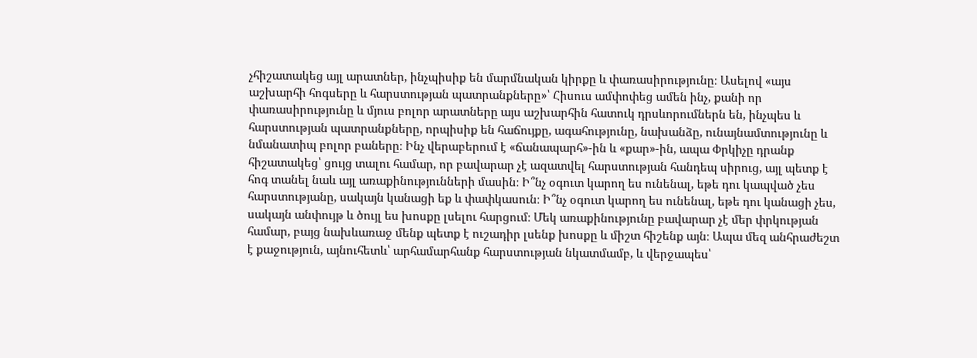չհիշատակեց այլ արատներ, ինչպիսիք են մարմնական կիրքը և փառասիրությունը։ Ասելով «այս աշխարհի հոգսերը և հարստության պատրանքները»՝ Հիսուս ամփոփեց ամեն ինչ, քանի որ փառասիրությունը և մյուս բոլոր արատները այս աշխարհին հատուկ դրսևորումներն են, ինչպես և հարստության պատրանքները, որպիսիք են հաճույքը, ագահությունը, նախանձը, ունայնամտությունը և նմանատիպ բոլոր բաները։ Ինչ վերաբերում է «ճանապարհ»-ին և «քար»-ին, ապա Փրկիչը դրանք հիշատակեց՝ ցույց տալու համար, որ բավարար չէ ազատվել հարստության հանդեպ սիրուց, այլ պետք է հոգ տանել նաև այլ առաքինությունների մասին։ Ի՞նչ օգուտ կարող ես ունենալ, եթե դու կապված չես հարստությանը, սակայն կանացի եք և փափկասուն։ Ի՞նչ օգուտ կարող ես ունենալ, եթե դու կանացի չես, սակայն անփույթ և ծույլ ես խոսքը լսելու հարցում։ Մեկ առաքինությունը բավարար չէ մեր փրկության համար, բայց նախևառաջ մենք պետք է ուշադիր լսենք խոսքը և միշտ հիշենք այն։ Ապա մեզ անհրաժեշտ է քաջություն, այնուհետև՝ արհամարհանք հարստության նկատմամբ, և վերջապես՝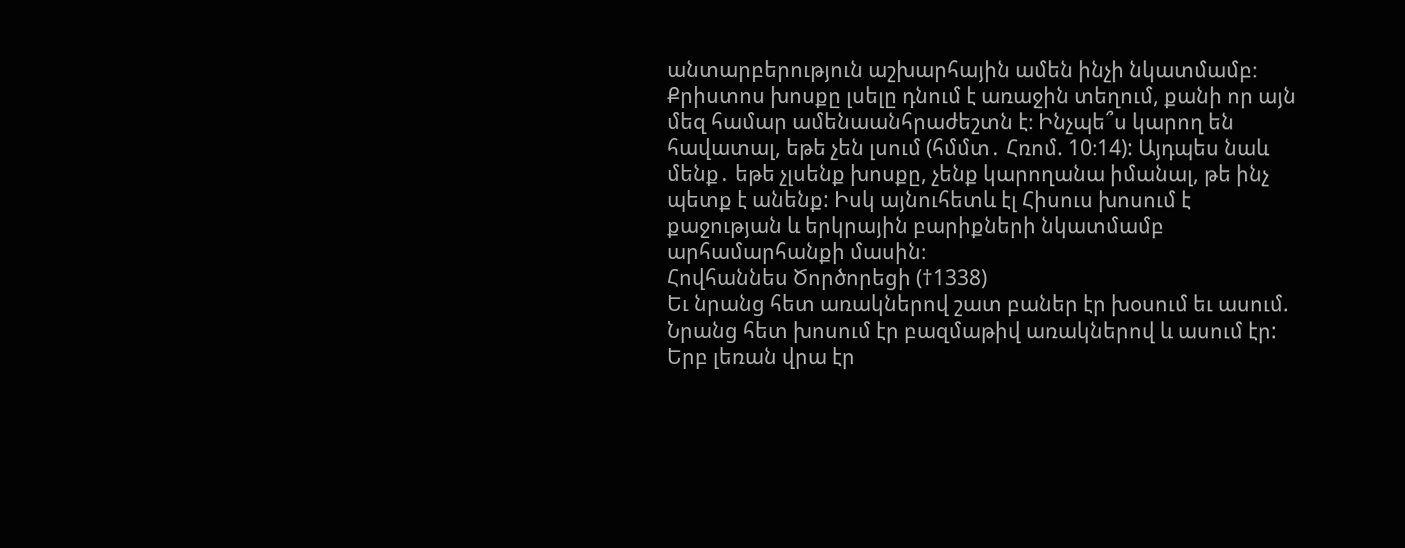անտարբերություն աշխարհային ամեն ինչի նկատմամբ։ Քրիստոս խոսքը լսելը դնում է առաջին տեղում, քանի որ այն մեզ համար ամենաանհրաժեշտն է։ Ինչպե՞ս կարող են հավատալ, եթե չեն լսում (հմմտ․ Հռոմ. 10։14): Այդպես նաև մենք․ եթե չլսենք խոսքը, չենք կարողանա իմանալ, թե ինչ պետք է անենք: Իսկ այնուհետև էլ Հիսուս խոսում է քաջության և երկրային բարիքների նկատմամբ արհամարհանքի մասին։
Հովհաննես Ծործորեցի (†1338)
Եւ նրանց հետ առակներով շատ բաներ էր խօսում եւ ասում.
Նրանց հետ խոսում էր բազմաթիվ առակներով և ասում էր:
Երբ լեռան վրա էր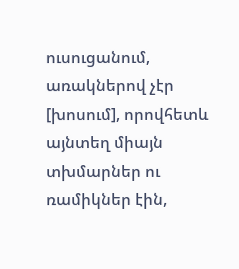ուսուցանում, առակներով չէր [խոսում], որովհետև այնտեղ միայն տխմարներ ու ռամիկներ էին,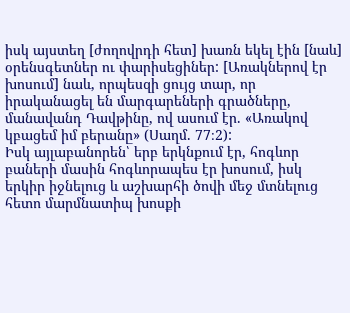իսկ այստեղ [ժողովրդի հետ] խառն եկել էին [նաև] օրենսգետներ ու փարիսեցիներ: [Առակներով էր խոսում] նաև, որպեսզի ցույց տար, որ իրականացել են մարգարեների գրածները, մանավանդ Դավթինը, ով ասում էր. «Առակով կբացեմ իմ բերանը» (Սաղմ. 77։2):
Իսկ այլաբանորեն՝ երբ երկնքում էր, հոգևոր բաների մասին հոգևորապես էր խոսում, իսկ երկիր իջնելուց և աշխարհի ծովի մեջ մտնելուց հետո մարմնատիպ խոսքի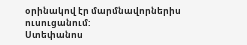օրինակով էր մարմնավորներիս ուսուցանում:
Ստեփանոս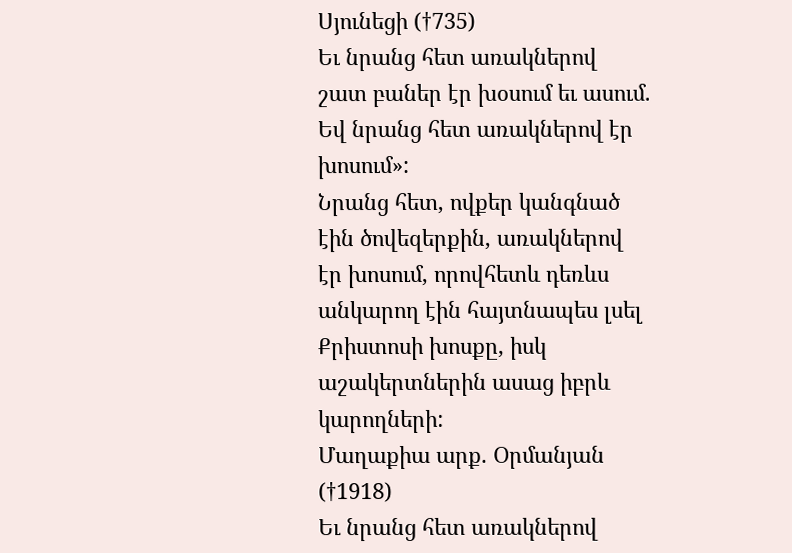Սյունեցի (†735)
Եւ նրանց հետ առակներով շատ բաներ էր խօսում եւ ասում.
Եվ նրանց հետ առակներով էր խոսում»:
Նրանց հետ, ովքեր կանգնած էին ծովեզերքին, առակներով էր խոսում, որովհետև դեռևս անկարող էին հայտնապես լսել Քրիստոսի խոսքը, իսկ աշակերտներին ասաց իբրև կարողների:
Մաղաքիա արք. Օրմանյան (†1918)
Եւ նրանց հետ առակներով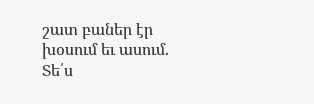շատ բաներ էր խօսում եւ ասում.
Տե՛ս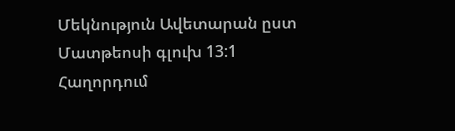Մեկնություն Ավետարան ըստ Մատթեոսի գլուխ 13:1
Հաղորդում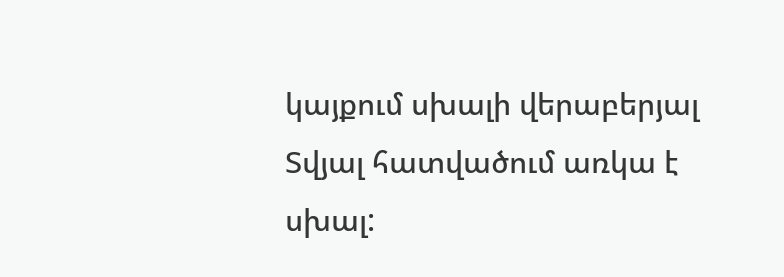կայքում սխալի վերաբերյալ
Տվյալ հատվածում առկա է սխալ: